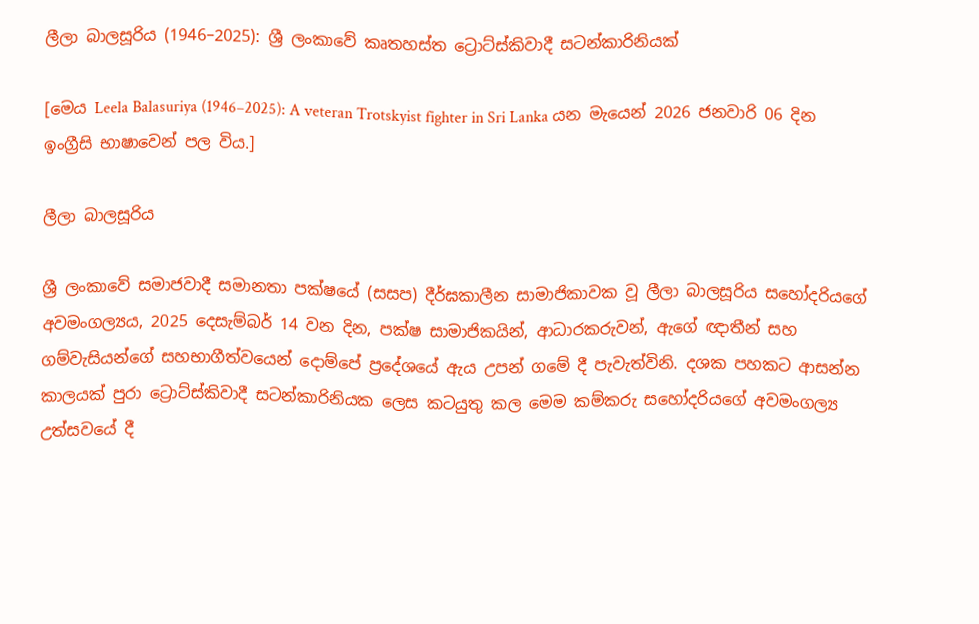ලීලා බාලසූරිය (1946–2025): ශ්‍රී ලංකාවේ කෘතහස්ත ට්‍රොට්ස්කිවාදී සටන්කාරිනියක්

[මෙය Leela Balasuriya (1946–2025): A veteran Trotskyist fighter in Sri Lanka යන මැයෙන් 2026 ජනවාරි 06 දින ඉංග්‍රීසි භාෂාවෙන් පල විය.]

ලීලා බාලසූරිය

ශ්‍රී ලංකාවේ සමාජවාදී සමානතා පක්ෂයේ (සසප) දීර්ඝකාලීන සාමාජිකාවක වූ ලීලා බාලසූරිය සහෝදරියගේ අවමංගල්‍යය, 2025 දෙසැම්බර් 14 වන දින, පක්ෂ සාමාජිකයින්, ආධාරකරුවන්, ඇගේ ඥාතීන් සහ ගම්වැසියන්ගේ සහභාගීත්වයෙන් දොම්පේ ප්‍රදේශයේ ඇය උපන් ගමේ දී පැවැත්විනි. දශක පහකට ආසන්න කාලයක් පුරා ට්‍රොට්ස්කිවාදී සටන්කාරිනියක ලෙස කටයුතු කල මෙම කම්කරු සහෝදරියගේ අවමංගල්‍ය උත්සවයේ දී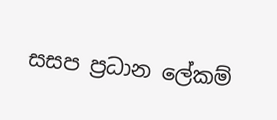සසප ප්‍රධාන ලේකම්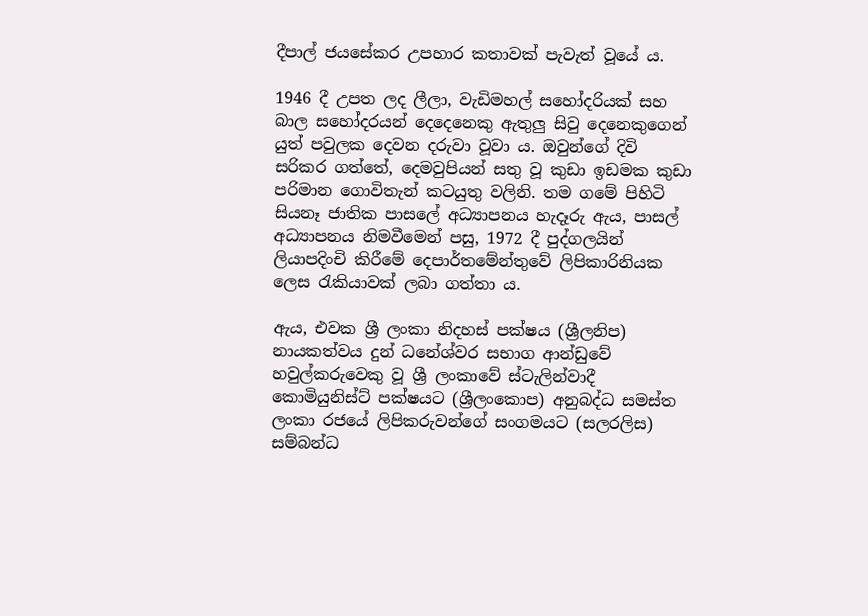දීපාල් ජයසේකර උපහාර කතාවක් පැවැත් වූයේ ය.

1946 දී උපත ලද ලීලා, වැඩිමහල් සහෝදරියක් සහ බාල සහෝදරයන් දෙදෙනෙකු ඇතුලු සිවු දෙනෙකුගෙන් යුත් පවුලක දෙවන දරුවා වූවා ය. ඔවුන්ගේ දිවි සරිකර ගත්තේ, දෙමවුපියන් සතු වූ කුඩා ඉඩමක කුඩා පරිමාන ගොවිතැන් කටයුතු වලිනි. තම ගමේ පිහිටි සියනෑ ජාතික පාසලේ අධ්‍යාපනය හැදෑරු ඇය, පාසල් අධ්‍යාපනය නිමවීමෙන් පසු, 1972 දී පුද්ගලයින් ලියාපදිංචි කිරීමේ දෙපාර්තමේන්තුවේ ලිපිකාරිනියක ලෙස රැකියාවක් ලබා ගත්තා ය.

ඇය, එවක ශ්‍රී ලංකා නිදහස් පක්ෂය (ශ්‍රීලනිප) නායකත්වය දුන් ධනේශ්වර සභාග ආන්ඩුවේ හවුල්කරුවෙකු වූ ශ්‍රී ලංකාවේ ස්ටැලින්වාදී කොමියුනිස්ට් පක්ෂයට (ශ්‍රීලංකොප) අනුබද්ධ සමස්ත ලංකා රජයේ ලිපිකරුවන්ගේ සංගමයට (සලරලිස) සම්බන්ධ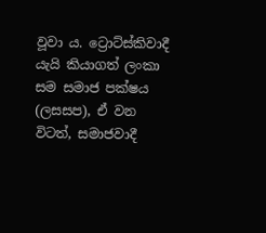වූවා ය. ට්‍රොට්ස්කිවාදී යැයි කියාගත් ලංකා සම සමාජ පක්ෂය (ලසසප), ඒ වන විටත්, සමාජවාදී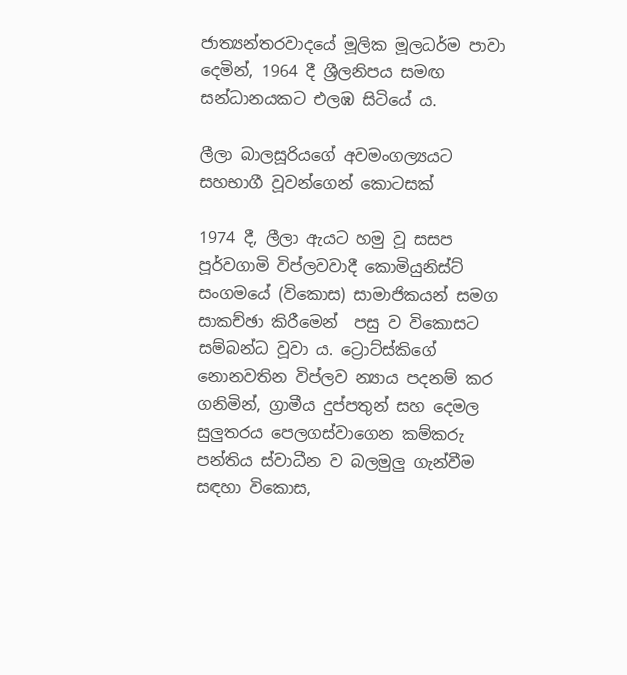ජාත්‍යන්තරවාදයේ මූලික මූලධර්ම පාවා දෙමින්, 1964 දී ශ්‍රීලනිපය සමඟ සන්ධානයකට එලඹ සිටියේ ය.

ලීලා බාලසූරියගේ අවමංගල්‍යයට සහභාගී වූවන්ගෙන් කොටසක්

1974 දී, ලීලා ඇයට හමු වූ සසප පූර්වගාමි විප්ලවවාදී කොමියුනිස්ට් සංගමයේ (විකොස) සාමාජිකයන් සමග සාකච්ඡා කිරීමෙන්  පසු ව විකොසට සම්බන්ධ වූවා ය. ට්‍රොට්ස්කිගේ නොනවතින විප්ලව න්‍යාය පදනම් කර ගනිමින්, ග්‍රාමීය දුප්පතුන් සහ දෙමල සුලුතරය පෙලගස්වාගෙන කම්කරු පන්තිය ස්වාධීන ව බලමුලු ගැන්වීම සඳහා විකොස,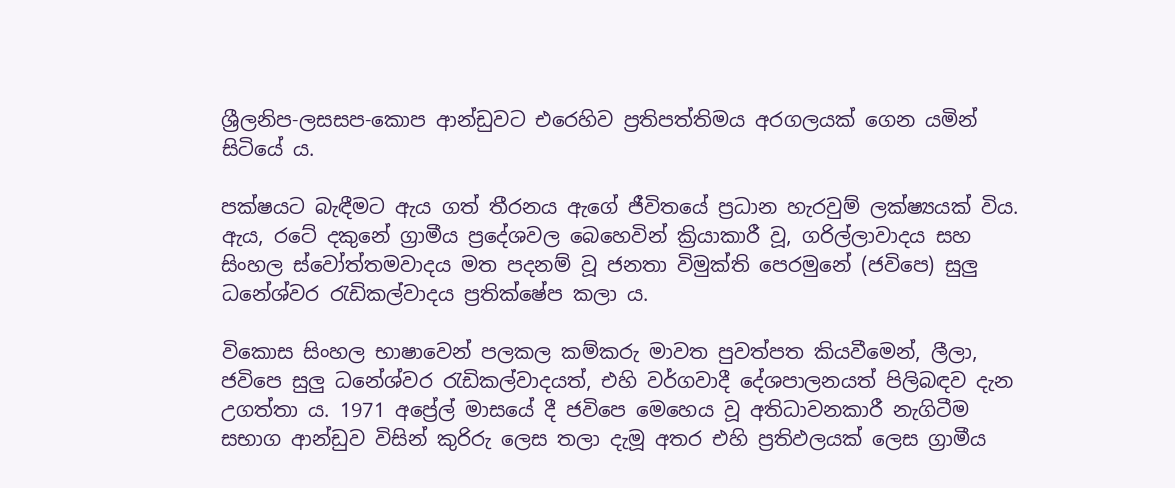ශ්‍රීලනිප-ලසසප-කොප ආන්ඩුවට එරෙහිව ප්‍රතිපත්තිමය අරගලයක් ගෙන යමින් සිටියේ ය.

පක්ෂයට බැඳීමට ඇය ගත් තීරනය ඇගේ ජීවිතයේ ප්‍රධාන හැරවුම් ලක්ෂ්‍යයක් විය. ඇය, රටේ දකුනේ ග්‍රාමීය ප්‍රදේශවල බෙහෙවින් ක්‍රියාකාරී වූ, ගරිල්ලාවාදය සහ සිංහල ස්වෝත්තමවාදය මත පදනම් වූ ජනතා විමුක්ති පෙරමුනේ (ජවිපෙ) සුලු ධනේශ්වර රැඩිකල්වාදය ප්‍රතික්ෂේප කලා ය.

විකොස සිංහල භාෂාවෙන් පලකල කම්කරු මාවත පුවත්පත කියවීමෙන්, ලීලා, ජවිපෙ සුලු ධනේශ්වර රැඩිකල්වාදයත්, එහි වර්ගවාදී දේශපාලනයත් පිලිබඳව දැන උගත්තා ය. 1971 අප්‍රේල් මාසයේ දී ජවිපෙ මෙහෙය වූ අතිධාවනකාරී නැගිටීම  සභාග ආන්ඩුව විසින් කුරිරු ලෙස තලා දැමූ අතර එහි ප්‍රතිඵලයක් ලෙස ග්‍රාමීය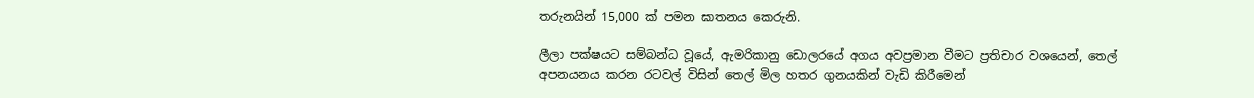තරුනයින් 15,000 ක් පමන ඝාතනය කෙරුනි.

ලීලා පක්ෂයට සම්බන්ධ වූයේ, ඇමරිකානු ඩොලරයේ අගය අවප්‍රමාන වීමට ප්‍රතිචාර වශයෙන්, තෙල් අපනයනය කරන රටවල් විසින් තෙල් මිල හතර ගුනයකින් වැඩි කිරීමෙන්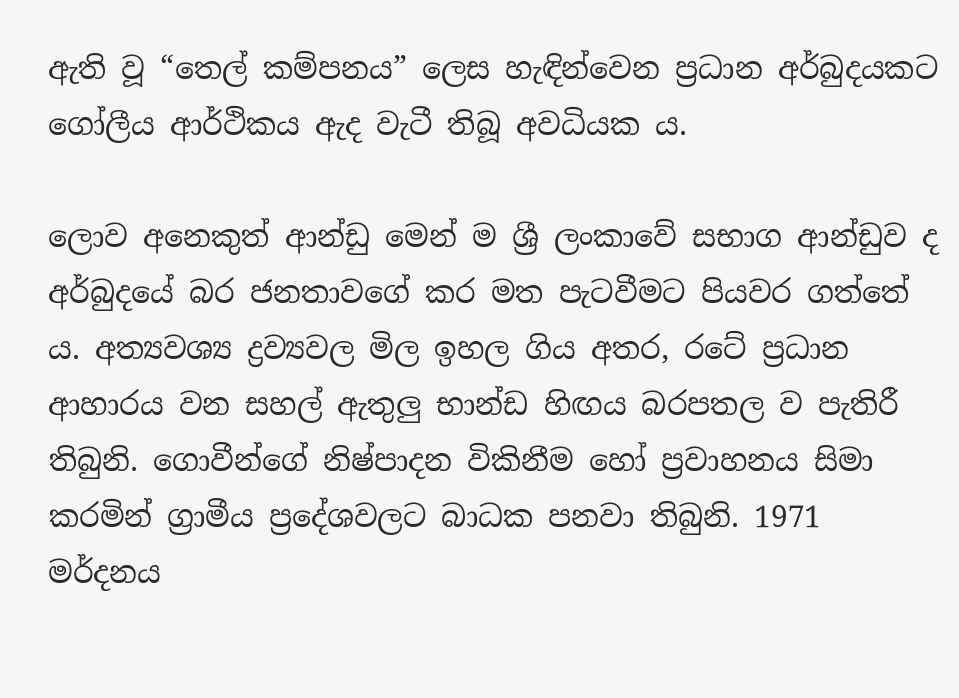ඇති වූ “තෙල් කම්පනය” ලෙස හැඳින්වෙන ප්‍රධාන අර්බුදයකට ගෝලීය ආර්ථිකය ඇද වැටී තිබූ අවධියක ය.

ලොව අනෙකුත් ආන්ඩු මෙන් ම ශ්‍රී ලංකාවේ සභාග ආන්ඩුව ද අර්බුදයේ බර ජනතාවගේ කර මත පැටවීමට පියවර ගත්තේ ය. අත්‍යවශ්‍ය ද්‍රව්‍යවල මිල ඉහල ගිය අතර, රටේ ප්‍රධාන ආහාරය වන සහල් ඇතුලු භාන්ඩ හිඟය බරපතල ව පැතිරී තිබුනි. ගොවීන්ගේ නිෂ්පාදන විකිනීම හෝ ප්‍රවාහනය සිමා කරමින් ග්‍රාමීය ප්‍රදේශවලට බාධක පනවා තිබුනි. 1971 මර්දනය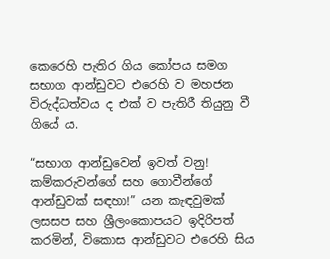කෙරෙහි පැතිර ගිය කෝපය සමග සභාග ආන්ඩුවට එරෙහි ව මහජන විරුද්ධත්වය ද එක් ව පැතිරී තියුනු වී ගියේ ය.

“සභාග ආන්ඩුවෙන් ඉවත් වනු! කම්කරුවන්ගේ සහ ගොවීන්ගේ ආන්ඩුවක් සඳහා!” යන කැඳවුමක් ලසසප සහ ශ්‍රීලංකොපයට ඉදිරිපත් කරමින්, විකොස ආන්ඩුවට එරෙහි සිය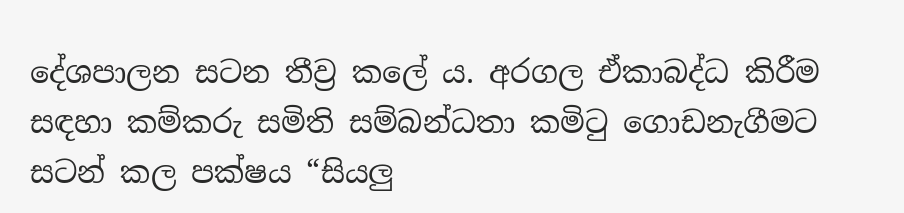දේශපාලන සටන තීව්‍ර කලේ ය. අරගල ඒකාබද්ධ කිරීම සඳහා කම්කරු සමිති සම්බන්ධතා කමිටු ගොඩනැගීමට සටන් කල පක්ෂය “සියලු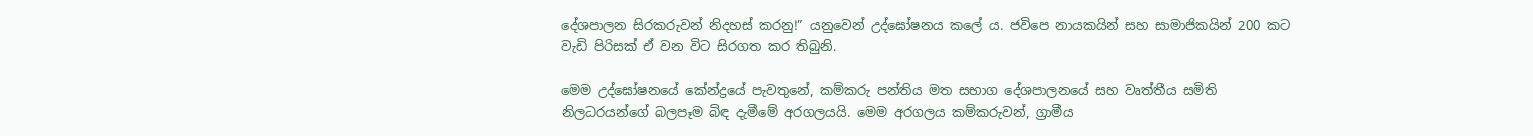දේශපාලන සිරකරුවන් නිදහස් කරනු!” යනුවෙන් උද්ඝෝෂනය කලේ ය. ජවිපෙ නායකයින් සහ සාමාජිකයින් 200 කට වැඩි පිරිසක් ඒ වන විට සිරගත කර තිබුනි.

මෙම උද්ඝෝෂනයේ කේන්ද්‍රයේ පැවතුනේ, කම්කරු පන්තිය මත සභාග දේශපාලනයේ සහ වෘත්තීය සමිති නිලධරයන්ගේ බලපෑම බිඳ දැමීමේ අරගලයයි. මෙම අරගලය කම්කරුවන්, ග්‍රාමීය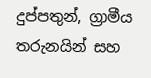දුප්පතුන්, ග්‍රාමීය තරුනයින් සහ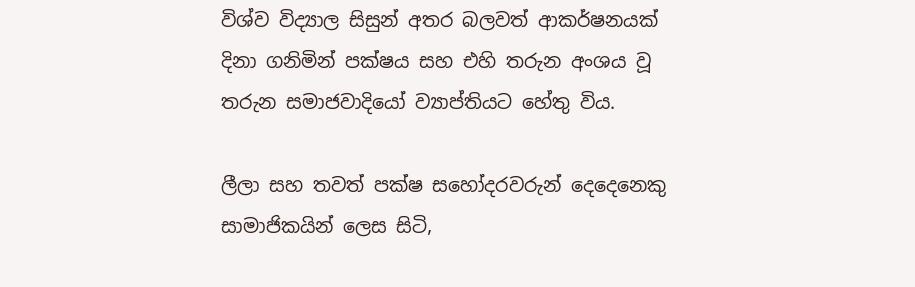විශ්ව විද්‍යාල සිසුන් අතර බලවත් ආකර්ෂනයක් දිනා ගනිමින් පක්ෂය සහ එහි තරුන අංශය වූ තරුන සමාජවාදියෝ ව්‍යාප්තියට හේතු විය.

ලීලා සහ තවත් පක්ෂ සහෝදරවරුන් දෙදෙනෙකු සාමාජිකයින් ලෙස සිටි,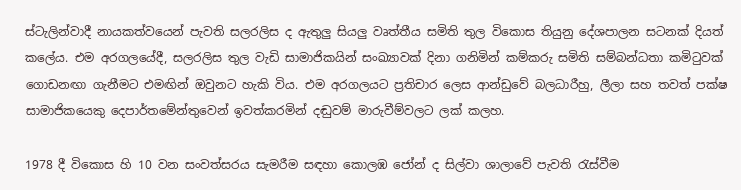ස්ටැලින්වාදී නායකත්වයෙන් පැවති සලරලිස ද ඇතුලු සියලු වෘත්තීය සමිති තුල විකොස තියුනු දේශපාලන සටනක් දියත් කලේය. එම අරගලයේදී, සලරලිස තුල වැඩි සාමාජිකයින් සංඛ්‍යාවක් දිනා ගනිමින් කම්කරු සමිති සම්බන්ධතා කමිටුවක් ගොඩනඟා ගැනීමට එමඟින් ඔවුනට හැකි විය. එම අරගලයට ප්‍රතිචාර ලෙස ආන්ඩුවේ බලධාරීහු, ලීලා සහ තවත් පක්ෂ සාමාජිකයෙකු දෙපාර්තමේන්තුවෙන් ඉවත්කරමින් දඬුවම් මාරුවීම්වලට ලක් කලහ.

1978 දී විකොස හි 10 වන සංවත්සරය සැමරීම සඳහා කොලඹ ජෝන් ද සිල්වා ශාලාවේ පැවති රැස්වීම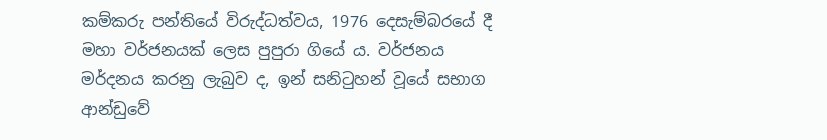කම්කරු පන්තියේ විරුද්ධත්වය, 1976 දෙසැම්බරයේ දී මහා වර්ජනයක් ලෙස පුපුරා ගියේ ය. වර්ජනය මර්දනය කරනු ලැබුව ද, ඉන් සනිටුහන් වූයේ සභාග ආන්ඩුවේ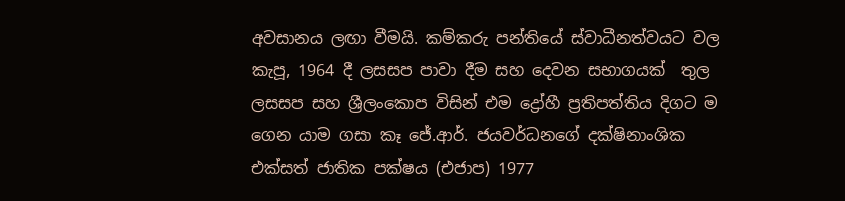අවසානය ලඟා වීමයි. කම්කරු පන්තියේ ස්වාධීනත්වයට වල කැපූ, 1964 දී ලසසප පාවා දීම සහ දෙවන සභාගයක්  තුල ලසසප සහ ශ්‍රීලංකොප විසින් එම ද්‍රෝහී ප්‍රතිපත්තිය දිගට ම ගෙන යාම ගසා කෑ ජේ.ආර්. ජයවර්ධනගේ දක්ෂිනාංශික එක්සත් ජාතික පක්ෂය (එජාප) 1977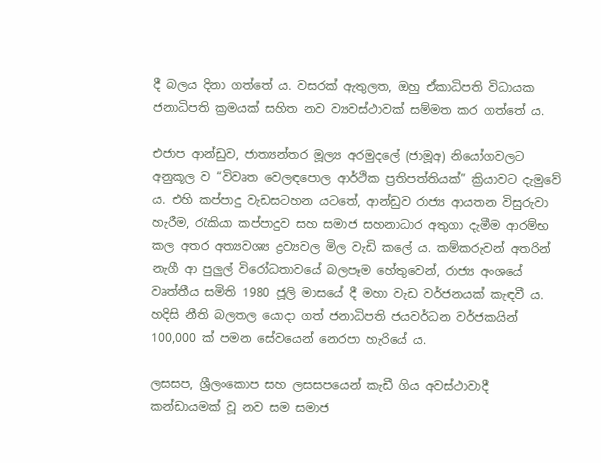දී බලය දිනා ගත්තේ ය. වසරක් ඇතුලත, ඔහු ඒකාධිපති විධායක ජනාධිපති ක්‍රමයක් සහිත නව ව්‍යවස්ථාවක් සම්මත කර ගත්තේ ය.

එජාප ආන්ඩුව, ජාත්‍යන්තර මූල්‍ය අරමුදලේ (ජාමූඅ) නියෝගවලට අනුකූල ව “විවෘත වෙලඳපොල ආර්ථික ප්‍රතිපත්තියක්” ක්‍රියාවට දැමුවේ ය. එහි කප්පාදු වැඩසටහන යටතේ, ආන්ඩුව රාජ්‍ය ආයතන විසුරුවා හැරීම, රැකියා කප්පාදුව සහ සමාජ සහනාධාර අතුගා දැමීම ආරම්භ කල අතර අත්‍යවශ්‍ය ද්‍රව්‍යවල මිල වැඩි කලේ ය. කම්කරුවන් අතරින් නැගී ආ පුලුල් විරෝධතාවයේ බලපෑම හේතුවෙන්, රාජ්‍ය අංශයේ වෘත්තීය සමිති 1980 ජූලි මාසයේ දී මහා වැඩ වර්ජනයක් කැඳවී ය. හදිසි නීති බලතල යොදා ගත් ජනාධිපති ජයවර්ධන වර්ජකයින් 100,000 ක් පමන සේවයෙන් නෙරපා හැරියේ ය.

ලසසප, ශ්‍රීලංකොප සහ ලසසපයෙන් කැඩී ගිය අවස්ථාවාදී කන්ඩායමක් වූ නව සම සමාජ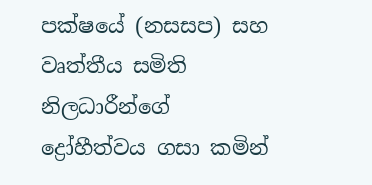පක්ෂයේ (නසසප) සහ වෘත්තීය සමිති නිලධාරීන්ගේ ද්‍රෝහීත්වය ගසා කමින්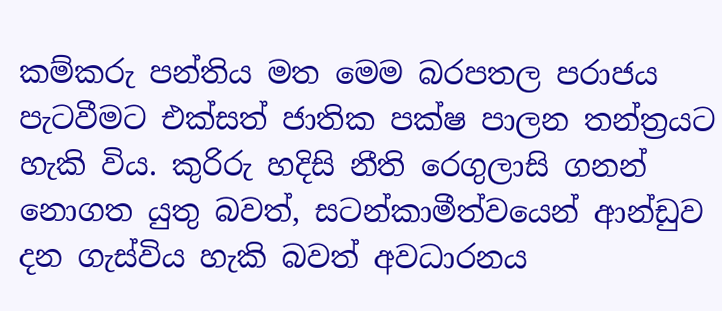කම්කරු පන්තිය මත මෙම බරපතල පරාජය පැටවීමට එක්සත් ජාතික පක්ෂ පාලන තන්ත්‍රයට හැකි විය. කුරිරු හදිසි නීති රෙගුලාසි ගනන් නොගත යුතු බවත්, සටන්කාමීත්වයෙන් ආන්ඩුව දන ගැස්විය හැකි බවත් අවධාරනය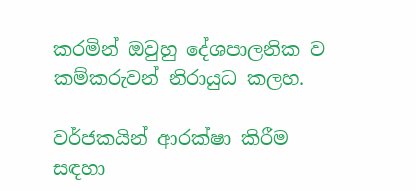කරමින් ඔවුහු දේශපාලනික ව කම්කරුවන් නිරායුධ කලහ.

වර්ජකයින් ආරක්ෂා කිරීම සඳහා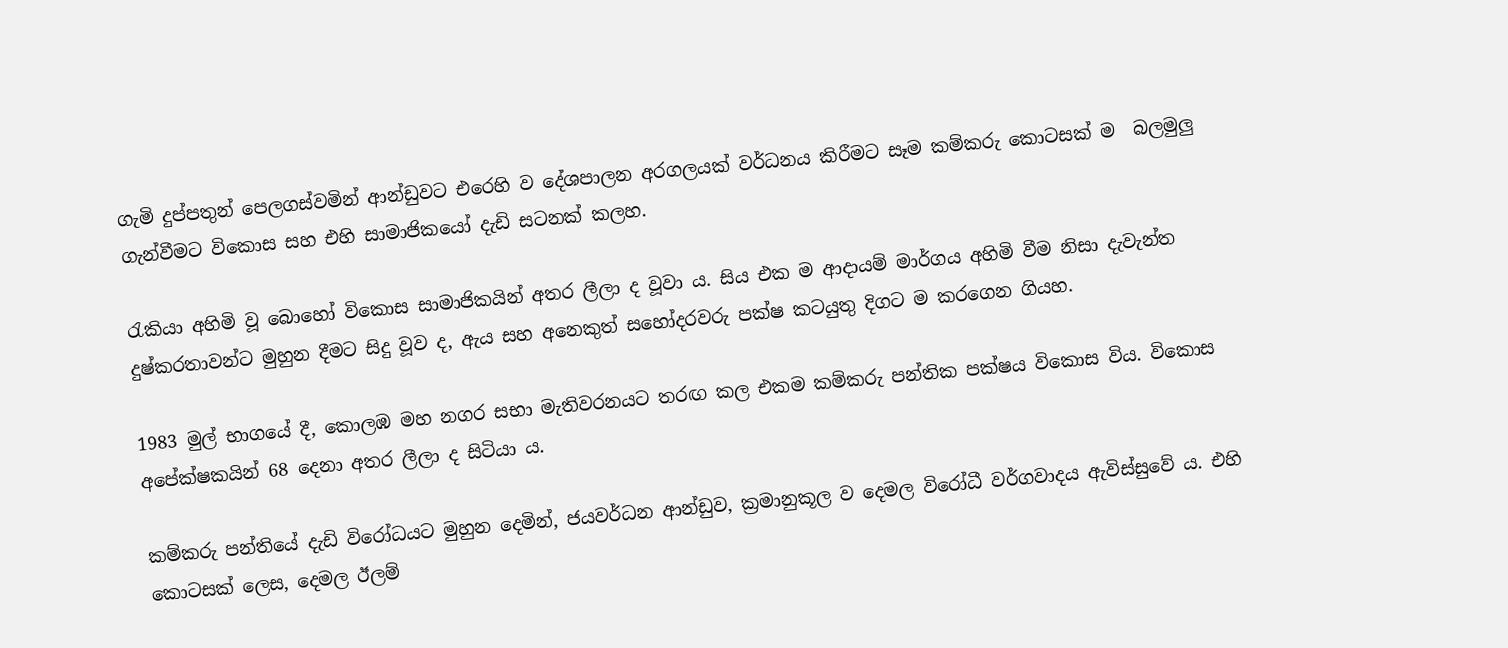ගැමි දුප්පතුන් පෙලගස්වමින් ආන්ඩුවට එරෙහි ව දේශපාලන අරගලයක් වර්ධනය කිරීමට සෑම කම්කරු කොටසක් ම  බලමුලු ගැන්වීමට විකොස සහ එහි සාමාජිකයෝ දැඩි සටනක් කලහ.

රැකියා අහිමි වූ බොහෝ විකොස සාමාජිකයින් අතර ලීලා ද වූවා ය. සිය එක ම ආදායම් මාර්ගය අහිමි වීම නිසා දැවැන්ත දුෂ්කරතාවන්ට මුහුන දීමට සිදු වූව ද, ඇය සහ අනෙකුත් සහෝදරවරු පක්ෂ කටයුතු දිගට ම කරගෙන ගියහ.

1983 මුල් භාගයේ දී, කොලඹ මහ නගර සභා මැතිවරනයට තරඟ කල එකම කම්කරු පන්තික පක්ෂය විකොස විය. විකොස අපේක්ෂකයින් 68 දෙනා අතර ලීලා ද සිටියා ය.

කම්කරු පන්තියේ දැඩි විරෝධයට මුහුන දෙමින්, ජයවර්ධන ආන්ඩුව, ක්‍රමානුකූල ව දෙමල විරෝධී වර්ගවාදය ඇවිස්සුවේ ය. එහි කොටසක් ලෙස, දෙමල ඊලම්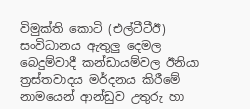විමුක්ති කොටි (එල්ටීටීඊ) සංවිධානය ඇතුලු දෙමල බෙදුම්වාදී කන්ඩායම්වල ඊනියා ත්‍රස්තවාදය මර්දනය කිරීමේ නාමයෙන් ආන්ඩුව උතුරු හා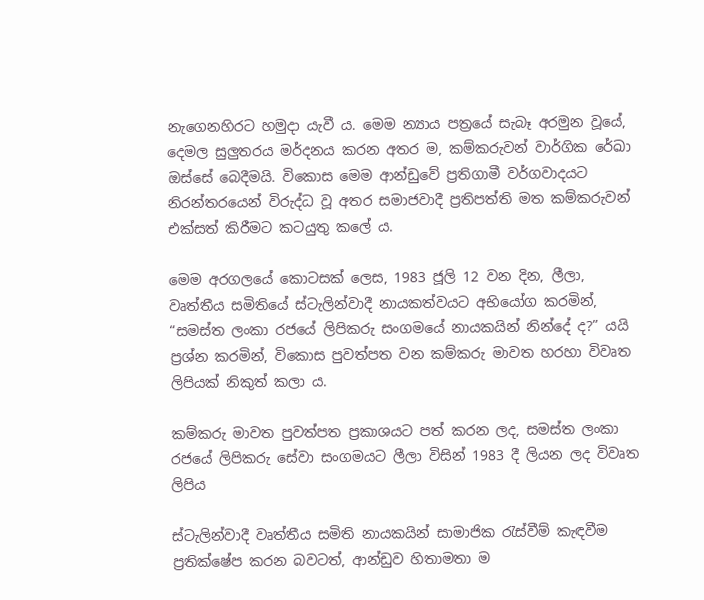නැගෙනහිරට හමුදා යැවී ය. මෙම න්‍යාය පත්‍රයේ සැබෑ අරමුන වූයේ, දෙමල සුලුතරය මර්දනය කරන අතර ම, කම්කරුවන් වාර්ගික රේඛා ඔස්සේ බෙදීමයි. විකොස මෙම ආන්ඩුවේ ප්‍රතිගාමී වර්ගවාදයට නිරන්තරයෙන් විරුද්ධ වූ අතර සමාජවාදී ප්‍රතිපත්ති මත කම්කරුවන් එක්සත් කිරීමට කටයුතු කලේ ය.

මෙම අරගලයේ කොටසක් ලෙස, 1983 ජූලි 12 වන දින, ලීලා, වෘත්තීය සමිතියේ ස්ටැලින්වාදී නායකත්වයට අභියෝග කරමින්, “සමස්ත ලංකා රජයේ ලිපිකරු සංගමයේ නායකයින් නින්දේ ද?” යයි ප්‍රශ්න කරමින්, විකොස පුවත්පත වන කම්කරු මාවත හරහා විවෘත ලිපියක් නිකුත් කලා ය.

කම්කරු මාවත පුවත්පත ප්‍රකාශයට පත් කරන ලද, සමස්ත ලංකා රජයේ ලිපිකරු සේවා සංගමයට ලීලා විසින් 1983 දී ලියන ලද විවෘත ලිපිය

ස්ටැලින්වාදී වෘත්තීය සමිති නායකයින් සාමාජික රැස්වීම් කැඳවීම ප්‍රතික්ෂේප කරන බවටත්, ආන්ඩුව හිතාමතා ම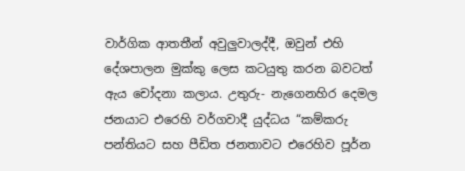වාර්ගික ආතතීන් අවුලුවාලද්දී, ඔවුන් එහි දේශපාලන මුක්කු ලෙස කටයුතු කරන බවටත් ඇය චෝදනා කලාය. උතුරු- නැගෙනහිර දෙමල ජනයාට එරෙහි වර්ගවාදී යුද්ධය “කම්කරු පන්තියට සහ පීඩිත ජනතාවට එරෙහිව පූර්න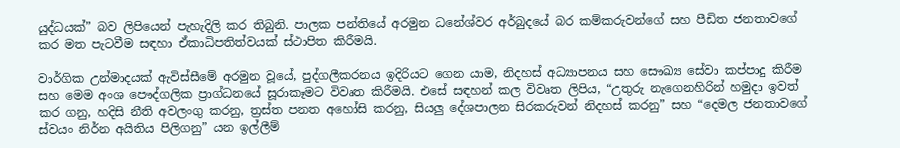යුද්ධයක්” බව ලිපියෙන් පැහැදිලි කර තිබුනි. පාලක පන්තියේ අරමුන ධනේශ්වර අර්බුදයේ බර කම්කරුවන්ගේ සහ පීඩිත ජනතාවගේ කර මත පැටවීම සඳහා ඒකාධිපතිත්වයක් ස්ථාපිත කිරීමයි.

වාර්ගික උන්මාදයක් ඇවිස්සීමේ අරමුන වූයේ, පුද්ගලීකරනය ඉදිරියට ගෙන යාම, නිදහස් අධ්‍යාපනය සහ සෞඛ්‍ය සේවා කප්පාදු කිරීම සහ මෙම අංශ පෞද්ගලික ප්‍රාග්ධනයේ සූරාකෑමට විවෘත කිරීමයි. එසේ සඳහන් කල විවෘත ලිපිය, “උතුරු නැගෙනහිරින් හමුදා ඉවත් කර ගනු, හදිසි නීති අවලංගු කරනු, ත්‍රස්ත පනත අහෝසි කරනු, සියලු දේශපාලන සිරකරුවන් නිදහස් කරනු” සහ “දෙමල ජනතාවගේ ස්වයං නිර්න අයිතිය පිලිගනු” යන ඉල්ලීම්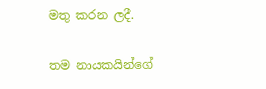මතු කරන ලදී.

තම නායකයින්ගේ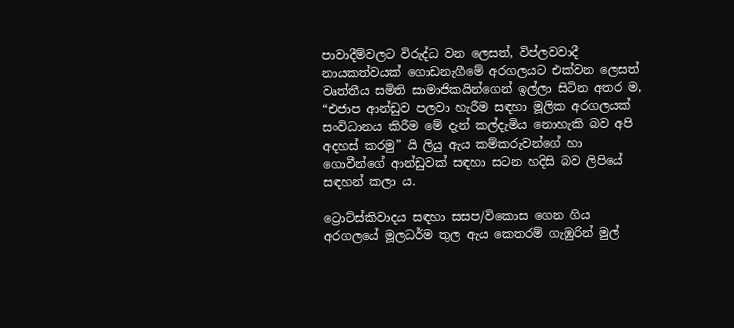පාවාදීම්වලට විරුද්ධ වන ලෙසත්, විප්ලවවාදී නායකත්වයක් ගොඩනැගීමේ අරගලයට එක්වන ලෙසත් වෘත්තීය සමිති සාමාජිකයින්ගෙන් ඉල්ලා සිටින අතර ම, “එජාප ආන්ඩුව පලවා හැරීම සඳහා මූලික අරගලයක් සංවිධානය කිරීම මේ දැන් කල්දැමිය නොහැකි බව අපි අදහස් කරමු” යි ලියු ඇය කම්කරුවන්ගේ හා ගොවීන්ගේ ආන්ඩුවක් සඳහා සටන හදිසි බව ලිපියේ සඳහන් කලා ය.

ට්‍රොට්ස්කිවාදය සඳහා සසප/විකොස ගෙන ගිය අරගලයේ මූලධර්ම තුල ඇය කෙතරම් ගැඹුරින් මුල්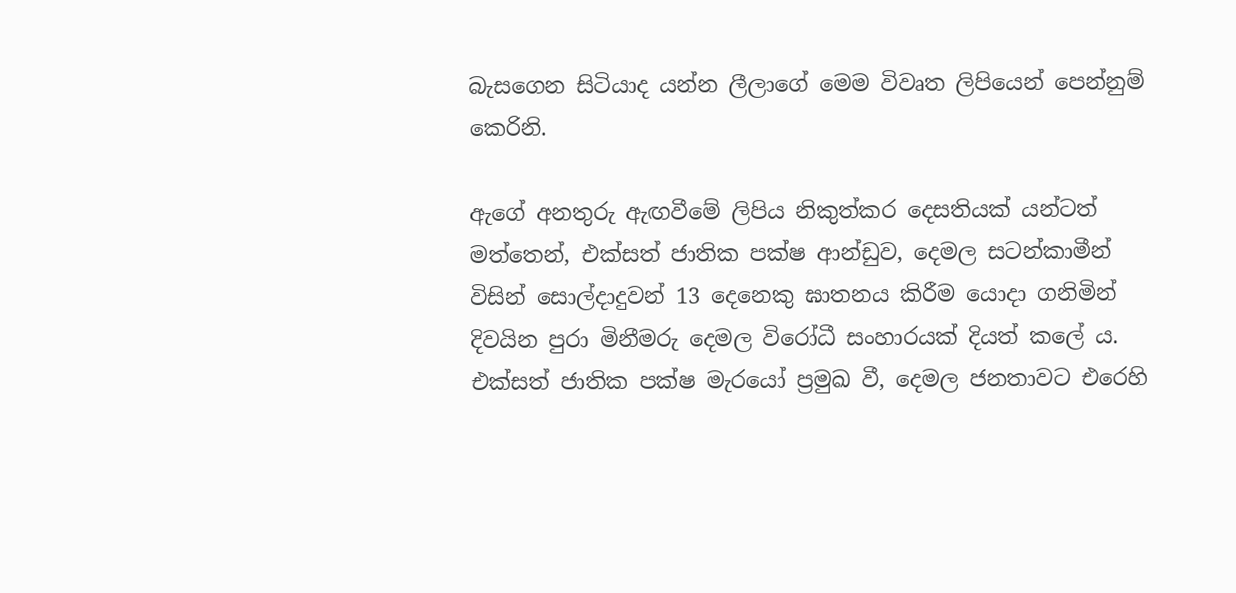බැසගෙන සිටියාද යන්න ලීලාගේ මෙම විවෘත ලිපියෙන් පෙන්නුම් කෙරිනි.

ඇගේ අනතුරු ඇඟවීමේ ලිපිය නිකුත්කර දෙසතියක් යන්ටත් මත්තෙන්, එක්සත් ජාතික පක්ෂ ආන්ඩුව, දෙමල සටන්කාමීන් විසින් සොල්දාදුවන් 13 දෙනෙකු ඝාතනය කිරීම යොදා ගනිමින් දිවයින පුරා මිනීමරු දෙමල විරෝධී සංහාරයක් දියත් කලේ ය. එක්සත් ජාතික පක්ෂ මැරයෝ ප්‍රමුඛ වී, දෙමල ජනතාවට එරෙහි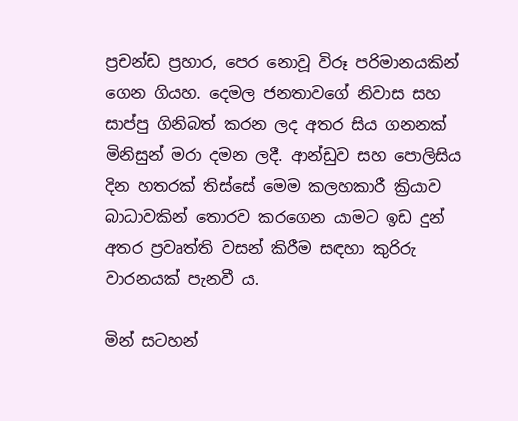ප්‍රචන්ඩ ප්‍රහාර, පෙර නොවූ විරූ පරිමානයකින් ගෙන ගියහ. දෙමල ජනතාවගේ නිවාස සහ සාප්පු ගිනිබත් කරන ලද අතර සිය ගනනක් මිනිසුන් මරා දමන ලදී. ආන්ඩුව සහ පොලිසිය දින හතරක් තිස්සේ මෙම කලහකාරී ක්‍රියාව බාධාවකින් තොරව කරගෙන යාමට ඉඩ දුන් අතර ප්‍රවෘත්ති වසන් කිරීම සඳහා කුරිරු වාරනයක් පැනවී ය.

මින් සටහන්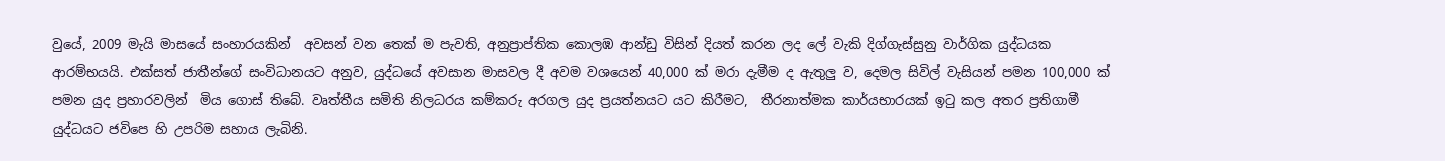වුයේ, 2009 මැයි මාසයේ සංහාරයකින්  අවසන් වන තෙක් ම පැවති, අනුප්‍රාප්තික කොලඹ ආන්ඩු විසින් දියත් කරන ලද ලේ වැකි දිග්ගැස්සුනු වාර්ගික යුද්ධයක ආරම්භයයි. එක්සත් ජාතීන්ගේ සංවිධානයට අනුව, යුද්ධයේ අවසාන මාසවල දී අවම වශයෙන් 40,000 ක් මරා දැමීම ද ඇතුලු ව, දෙමල සිවිල් වැසියන් පමන 100,000 ක් පමන යුද ප්‍රහාරවලින්  මිය ගොස් තිබේ. වෘත්තීය සමිති නිලධරය කම්කරු අරගල යුද ප්‍රයත්නයට යට කිරීමට,  තීරනාත්මක කාර්යභාරයක් ඉටු කල අතර ප්‍රතිගාමී යුද්ධයට ජවිපෙ හි උපරිම සහාය ලැබිනි.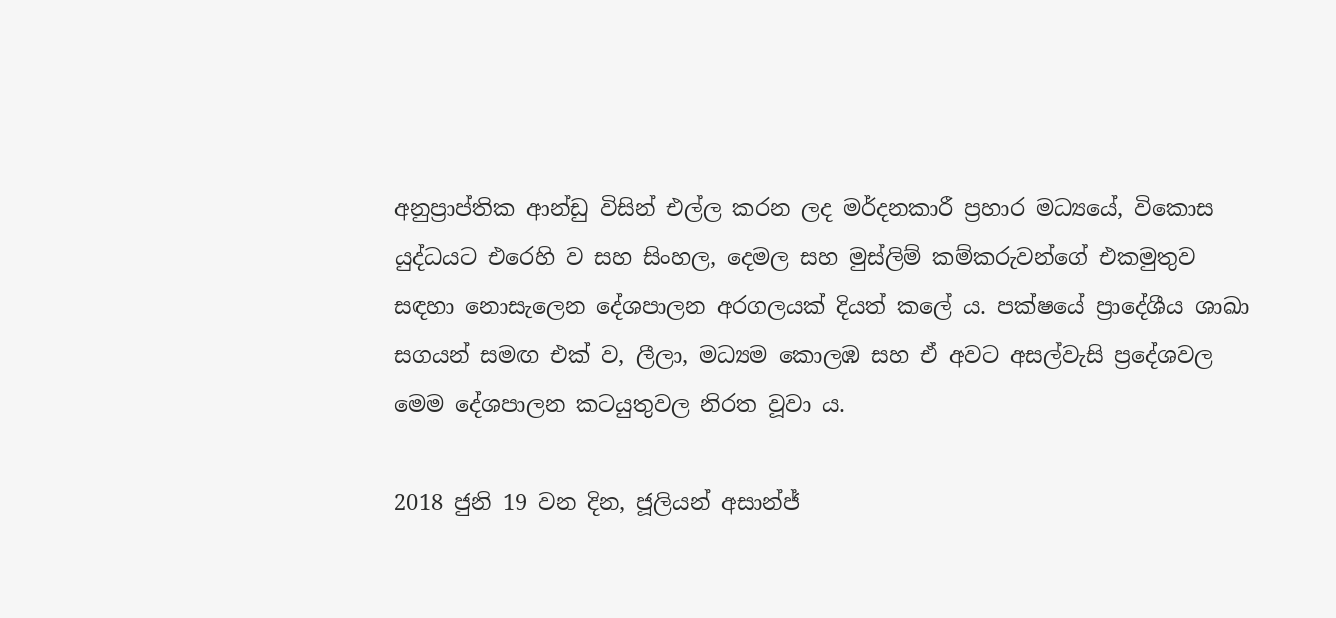අනුප්‍රාප්තික ආන්ඩු විසින් එල්ල කරන ලද මර්දනකාරී ප්‍රහාර මධ්‍යයේ, විකොස යුද්ධයට එරෙහි ව සහ සිංහල, දෙමල සහ මුස්ලිම් කම්කරුවන්ගේ එකමුතුව සඳහා නොසැලෙන දේශපාලන අරගලයක් දියත් කලේ ය. පක්ෂයේ ප්‍රාදේශීය ශාඛා සගයන් සමඟ එක් ව, ලීලා, මධ්‍යම කොලඹ සහ ඒ අවට අසල්වැසි ප්‍රදේශවල මෙම දේශපාලන කටයුතුවල නිරත වූවා ය.

2018 ජුනි 19 වන දින, ජූලියන් අසාන්ජ්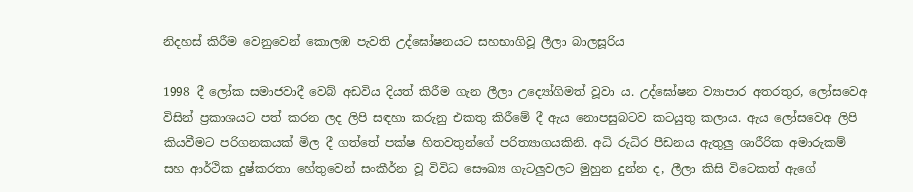නිදහස් කිරීම වෙනුවෙන් කොලඹ පැවති උද්ඝෝෂනයට සහභාගිවූ ලීලා බාලසූරිය

1998 දී ලෝක සමාජවාදී වෙබ් අඩවිය දියත් කිරීම ගැන ලීලා උද්‍යෝගිමත් වූවා ය. උද්ඝෝෂන ව්‍යාපාර අතරතුර, ලෝසවෙඅ විසින් ප්‍රකාශයට පත් කරන ලද ලිපි සඳහා කරුනු එකතු කිරීමේ දී ඇය නොපසුබටව කටයුතු කලාය. ඇය ලෝසවෙඅ ලිපි කියවීමට පරිගනකයක් මිල දී ගත්තේ පක්ෂ හිතවතුන්ගේ පරිත්‍යාගයකිනි. අධි රුධිර පීඩනය ඇතුලු ශාරීරික අමාරුකම් සහ ආර්ථික දුෂ්කරතා හේතුවෙන් සංකීර්න වූ විවිධ සෞඛ්‍ය ගැටලුවලට මුහුන දුන්න ද, ලීලා කිසි විටෙකත් ඇගේ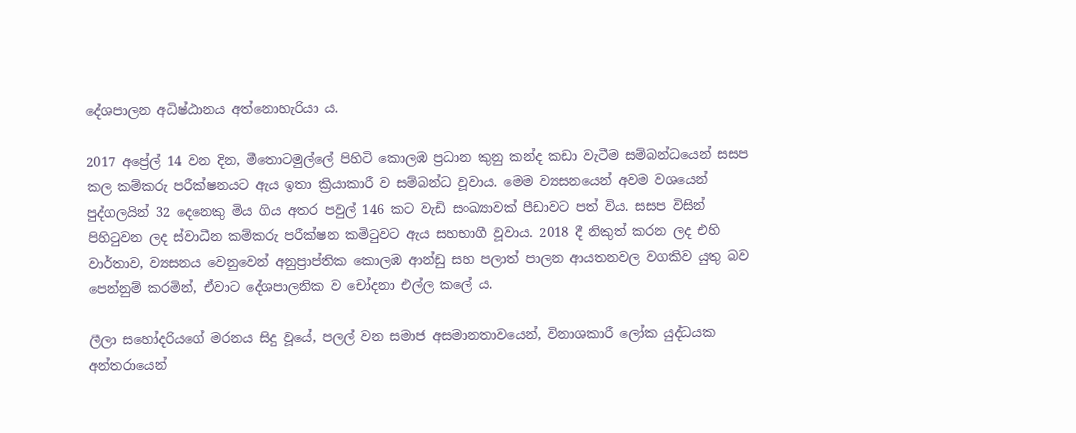දේශපාලන අධිෂ්ඨානය අත්නොහැරියා ය.

2017 අප්‍රේල් 14 වන දින, මීතොටමුල්ලේ පිහිටි කොලඹ ප්‍රධාන කුනු කන්ද කඩා වැටීම සම්බන්ධයෙන් සසප කල කම්කරු පරීක්ෂනයට ඇය ඉතා ක්‍රියාකාරී ව සම්බන්ධ වූවාය. මෙම ව්‍යසනයෙන් අවම වශයෙන් පුද්ගලයින් 32 දෙනෙකු මිය ගිය අතර පවුල් 146 කට වැඩි සංඛ්‍යාවක් පීඩාවට පත් විය. සසප විසින් පිහිටුවන ලද ස්වාධීන කම්කරු පරීක්ෂන කමිටුවට ඇය සහභාගී වූවාය. 2018 දී නිකුත් කරන ලද එහි වාර්තාව, ව්‍යසනය වෙනුවෙන් අනුප්‍රාප්තික කොලඹ ආන්ඩු සහ පලාත් පාලන ආයතනවල වගකිව යුතු බව පෙන්නුම් කරමින්, ඒවාට දේශපාලනික ව චෝදනා එල්ල කලේ ය.

ලීලා සහෝදරියගේ මරනය සිදු වූයේ, පලල් වන සමාජ අසමානතාවයෙන්, විනාශකාරී ලෝක යුද්ධයක අන්තරායෙන්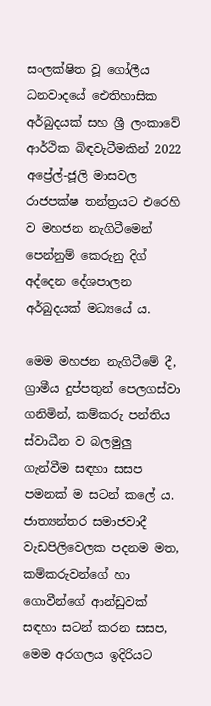සංලක්ෂිත වූ ගෝලීය ධනවාදයේ ඓතිහාසික අර්බුදයක් සහ ශ්‍රී ලංකාවේ ආර්ථික බිඳවැටීමකින් 2022 අප්‍රේල්-ජූලි මාසවල රාජපක්ෂ තන්ත්‍රයට එරෙහි ව මහජන නැගිටීමෙන් පෙන්නුම් කෙරුනු දිග් අද්දෙන දේශපාලන අර්බුදයක් මධ්‍යයේ ය.

මෙම මහජන නැගිටීමේ දී, ග්‍රාමීය දුප්පතුන් පෙලගස්වා ගනිමින්, කම්කරු පන්තිය ස්වාධීන ව බලමුලු ගැන්වීම සඳහා සසප පමනක් ම සටන් කලේ ය. ජාත්‍යන්තර සමාජවාදී වැඩපිලිවෙලක පදනම මත, කම්කරුවන්ගේ හා ගොවීන්ගේ ආන්ඩුවක් සඳහා සටන් කරන සසප, මෙම අරගලය ඉදිරියට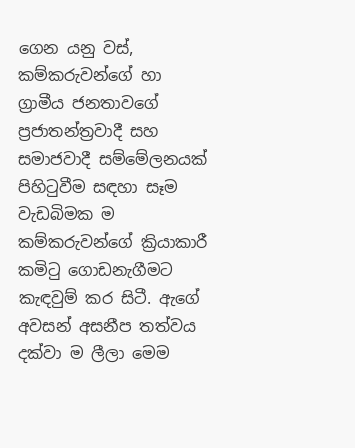ගෙන යනු වස්, කම්කරුවන්ගේ හා ග්‍රාමීය ජනතාවගේ ප්‍රජාතන්ත්‍රවාදී සහ සමාජවාදී සම්මේලනයක් පිහිටුවීම සඳහා සෑම වැඩබිමක ම කම්කරුවන්ගේ ක්‍රියාකාරී කමිටු ගොඩනැගීමට කැඳවුම් කර සිටී. ඇගේ අවසන් අසනීප තත්වය දක්වා ම ලීලා මෙම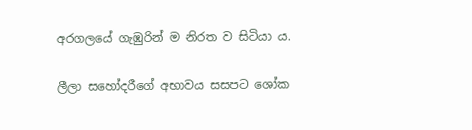අරගලයේ ගැඹුරින් ම නිරත ව සිටියා ය.

ලීලා සහෝදරීගේ අභාවය සසපට ශෝක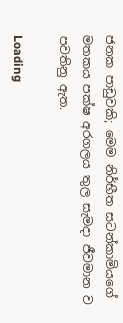ජනක පාඩුවකි; මෙම නිර්භීත සටන්කාමියගේ මතකය පක්ෂ අරගලය තුල සැමදා ජීවමාන ව පවතිනු ඇත.

Loading